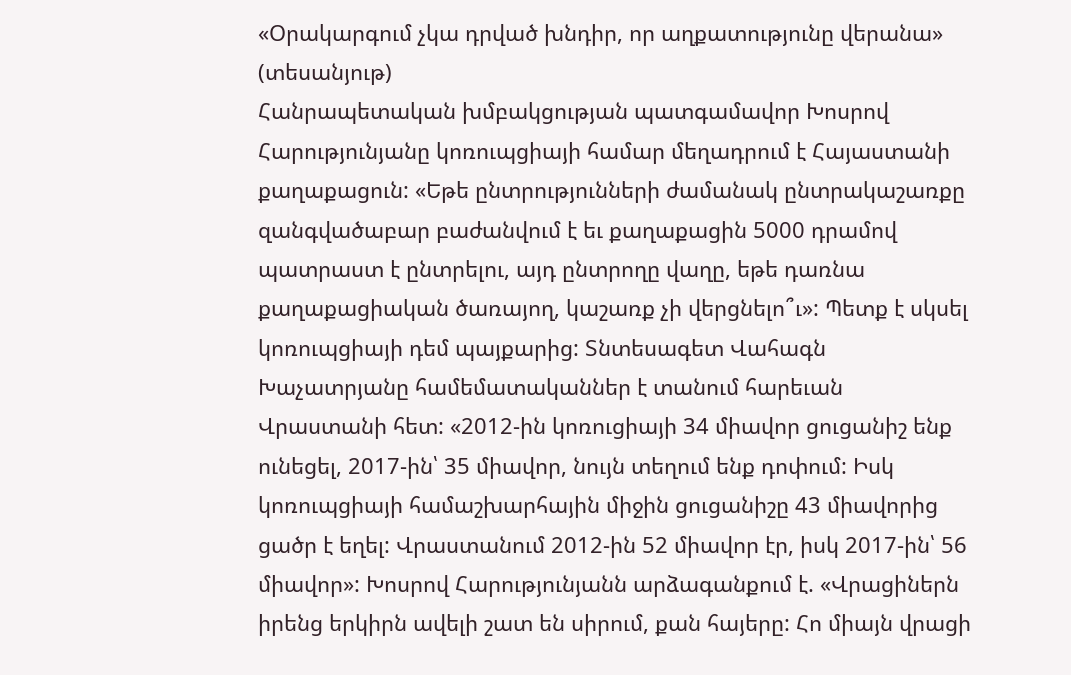«Օրակարգում չկա դրված խնդիր, որ աղքատությունը վերանա» (տեսանյութ)
Հանրապետական խմբակցության պատգամավոր Խոսրով Հարությունյանը կոռուպցիայի համար մեղադրում է Հայաստանի քաղաքացուն: «Եթե ընտրությունների ժամանակ ընտրակաշառքը զանգվածաբար բաժանվում է եւ քաղաքացին 5000 դրամով պատրաստ է ընտրելու, այդ ընտրողը վաղը, եթե դառնա քաղաքացիական ծառայող, կաշառք չի վերցնելո՞ւ»: Պետք է սկսել կոռուպցիայի դեմ պայքարից: Տնտեսագետ Վահագն Խաչատրյանը համեմատականներ է տանում հարեւան Վրաստանի հետ: «2012-ին կոռուցիայի 34 միավոր ցուցանիշ ենք ունեցել, 2017-ին՝ 35 միավոր, նույն տեղում ենք դոփում: Իսկ կոռուպցիայի համաշխարհային միջին ցուցանիշը 43 միավորից ցածր է եղել: Վրաստանում 2012-ին 52 միավոր էր, իսկ 2017-ին՝ 56 միավոր»: Խոսրով Հարությունյանն արձագանքում է. «Վրացիներն իրենց երկիրն ավելի շատ են սիրում, քան հայերը: Հո միայն վրացի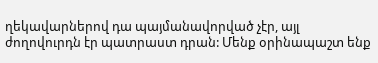ղեկավարներով դա պայմանավորված չէր, այլ ժողովուրդն էր պատրաստ դրան: Մենք օրինապաշտ ենք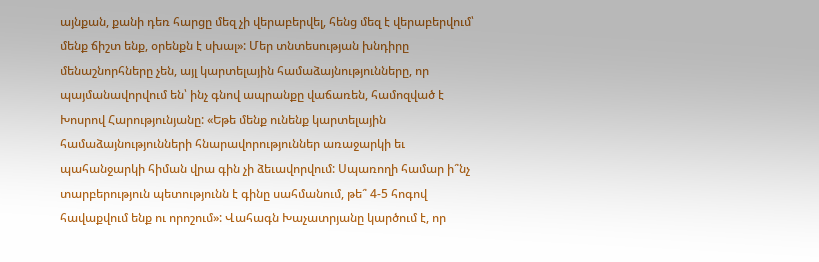այնքան, քանի դեռ հարցը մեզ չի վերաբերվել, հենց մեզ է վերաբերվում՝ մենք ճիշտ ենք, օրենքն է սխալ»: Մեր տնտեսության խնդիրը մենաշնորհները չեն, այլ կարտելային համաձայնությունները, որ պայմանավորվում են՝ ինչ գնով ապրանքը վաճառեն, համոզված է Խոսրով Հարությունյանը: «Եթե մենք ունենք կարտելային համաձայնությունների հնարավորություններ առաջարկի եւ պահանջարկի հիման վրա գին չի ձեւավորվում: Սպառողի համար ի՞նչ տարբերություն պետությունն է գինը սահմանում, թե՞ 4-5 հոգով հավաքվում ենք ու որոշում»: Վահագն Խաչատրյանը կարծում է, որ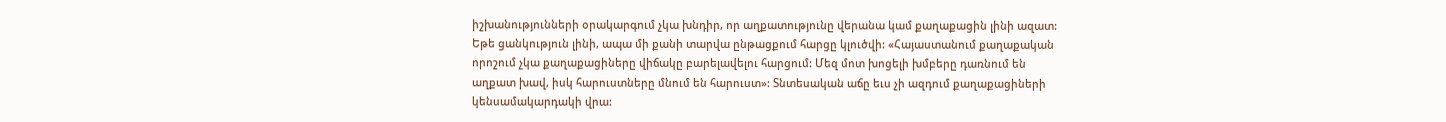իշխանությունների օրակարգում չկա խնդիր, որ աղքատությունը վերանա կամ քաղաքացին լինի ազատ: Եթե ցանկություն լինի, ապա մի քանի տարվա ընթացքում հարցը կլուծվի: «Հայաստանում քաղաքական որոշում չկա քաղաքացիները վիճակը բարելավելու հարցում: Մեզ մոտ խոցելի խմբերը դառնում են աղքատ խավ, իսկ հարուստները մնում են հարուստ»: Տնտեսական աճը եւս չի ազդում քաղաքացիների կենսամակարդակի վրա: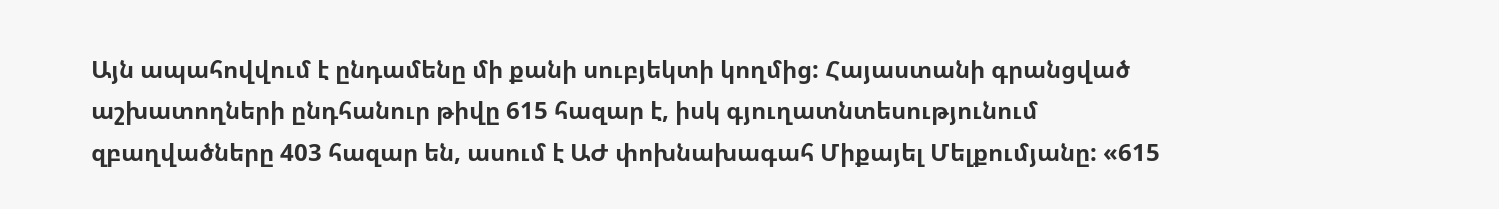Այն ապահովվում է ընդամենը մի քանի սուբյեկտի կողմից: Հայաստանի գրանցված աշխատողների ընդհանուր թիվը 615 հազար է, իսկ գյուղատնտեսությունում զբաղվածները 403 հազար են, ասում է ԱԺ փոխնախագահ Միքայել Մելքումյանը: «615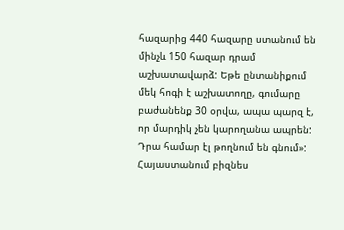հազարից 440 հազարը ստանում են մինչև 150 հազար դրամ աշխատավարձ: Եթե ընտանիքում մեկ հոգի է աշխատողը, գումարը բաժանենք 30 օրվա, ապա պարզ է, որ մարդիկ չեն կարողանա ապրեն: Դրա համար էլ թողնում են գնում»: Հայաստանում բիզնես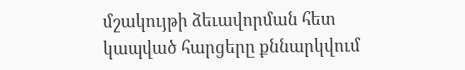մշակույթի ձեւավորման հետ կապված հարցերը քննարկվում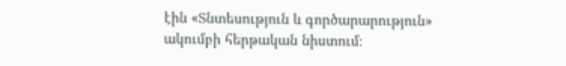էին «Տնտեսություն և գործարարություն» ակումբի հերթական նիստում։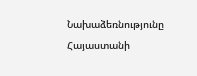Նախաձեռնությունը Հայաստանի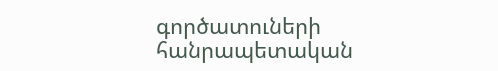գործատուների հանրապետական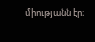միությանն էր։